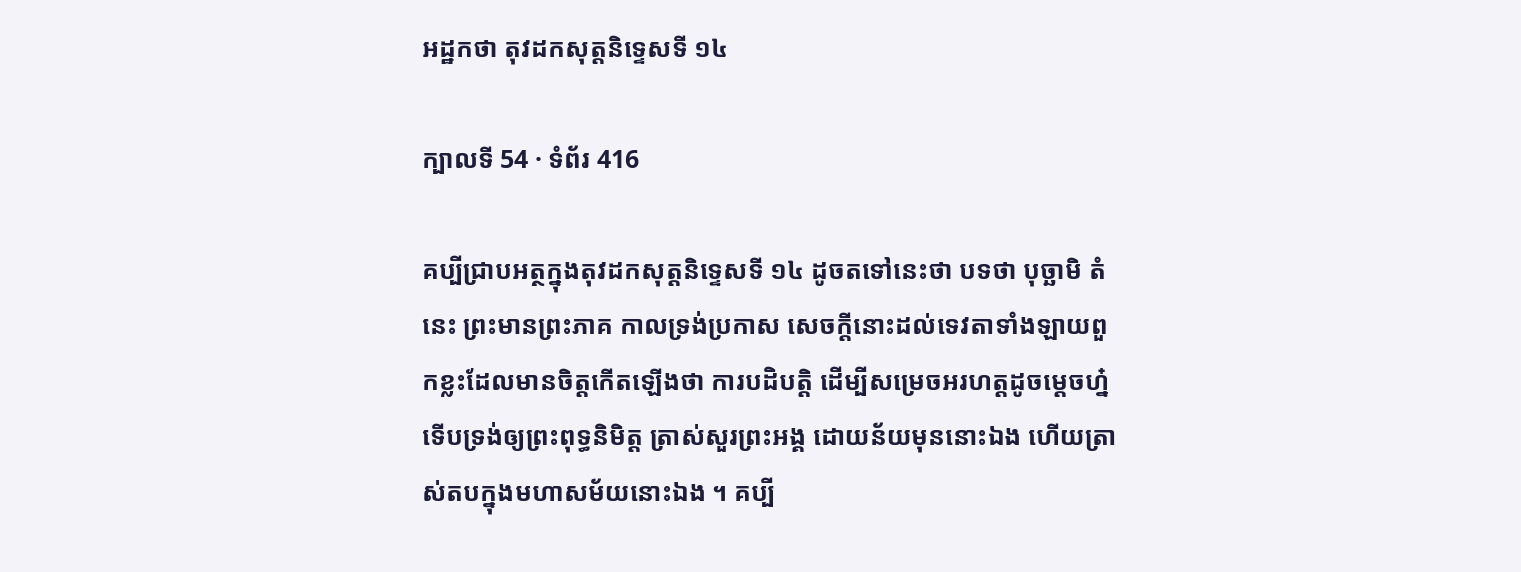អដ្ឋកថា តុវដកសុត្តនិទ្ទេសទី ១៤

ក្បាលទី 54 · ទំព័រ 416

គប្បីជ្រាបអត្ថក្នុងតុវដកសុត្តនិទ្ទេសទី ១៤ ដូចតទៅនេះថា បទថា បុច្ឆាមិ តំ នេះ ព្រះមានព្រះភាគ កាលទ្រង់ប្រកាស សេចក្តីនោះដល់ទេវតាទាំងឡាយពួកខ្លះដែលមានចិត្តកើតឡើងថា ការបដិបត្តិ ដើម្បីសម្រេចអរហត្តដូចម្តេចហ្ន៎ ទើបទ្រង់ឲ្យព្រះពុទ្ធនិមិត្ត ត្រាស់សួរព្រះអង្គ ដោយន័យមុននោះឯង ហើយត្រាស់តបក្នុងមហាសម័យនោះឯង ។ គប្បី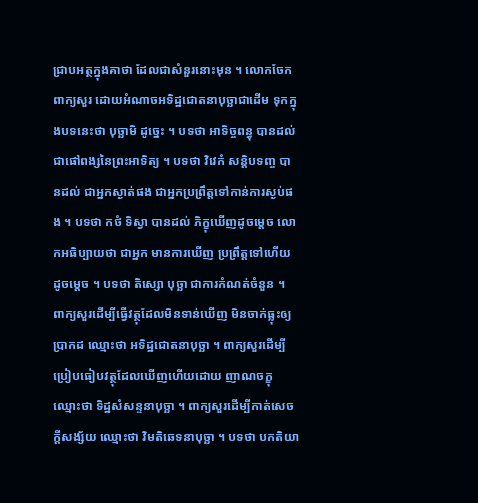ជ្រាបអត្ថក្នុងគាថា ដែលជាសំនួរនោះមុន ។ លោកចែកពាក្យសួរ ដោយអំណាចអទិដ្ឋជោតនាបុច្ឆាជាដើម ទុកក្នុងបទនេះថា បុច្ឆាមិ ដូច្នេះ ។ បទថា អាទិច្ចពន្ធុ បានដល់ ជាផៅពង្សនៃព្រះអាទិត្យ ។ បទថា វិវេកំ សន្តិបទញ្ច បានដល់ ជាអ្នកស្ងាត់ផង ជាអ្នកប្រព្រឹត្តទៅកាន់ការស្ងប់ផង ។ បទថា កថំ ទិស្វា បានដល់ ភិក្ខុឃើញដូចម្តេច លោកអធិប្បាយថា ជាអ្នក មានការឃើញ ប្រព្រឹត្តទៅហើយដូចម្តេច ។ បទថា តិស្សោ បុច្ឆា ជាការកំណត់ចំនួន ។ ពាក្យសួរដើម្បីធ្វើវត្ថុដែលមិនទាន់ឃើញ មិនចាក់ធ្លុះឲ្យប្រាកដ ឈ្មោះថា អទិដ្ឋជោតនាបុច្ឆា ។ ពាក្យសួរដើម្បីប្រៀបធៀបវត្ថុដែលឃើញហើយដោយ ញាណចក្ខុ ឈ្មោះថា ទិដ្ឋសំសន្ទនាបុច្ឆា ។ ពាក្យសួរដើម្បីកាត់សេចក្តីសង្ស័យ ឈ្មោះថា វិមតិឆេទនាបុច្ឆា ។ បទថា បកតិយា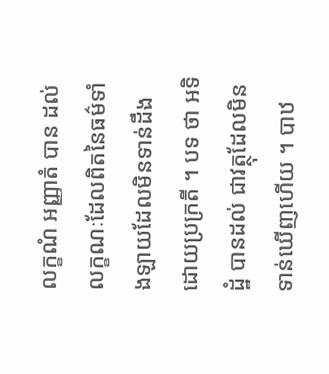លក្ខណំ អញ្ញាតំ បាន ដល់ លក្ខណៈដែលពិតនៃធម៌ទាំងឡាយដែលមិនទាន់ដឹងដោយប្រក្រតី ។ បទ ថា អទិដ្ឋំ បានដល់ ជាវត្ថុដែលមិនទាន់ឃើញហើយ ។ បាឋ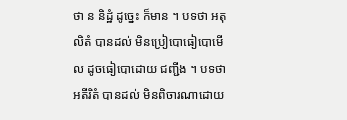ថា ន និដ្ឋំ ដូច្នេះ ក៏មាន ។ បទថា អតុលិតំ បានដល់ មិនប្រៀបោធៀបោមើល ដូចធៀបោដោយ ជញ្ជីង ។ បទថា អតីរិតំ បានដល់ មិនពិចារណាដោយ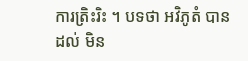ការត្រិះរិះ ។ បទថា អវិភូតំ បានដល់ មិន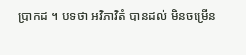ប្រាកដ ។ បទថា អវិភាវិតំ បានដល់ មិនចម្រើន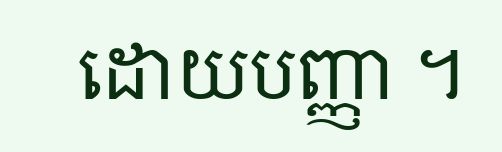ដោយបញ្ញា ។